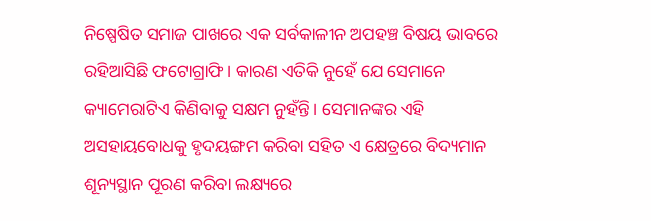ନିଷ୍ପେଷିତ ସମାଜ ପାଖରେ ଏକ ସର୍ବକାଳୀନ ଅପହଞ୍ଚ ବିଷୟ ଭାବରେ ରହିଆସିଛି ଫଟୋଗ୍ରାଫି। କାରଣ ଏତିକି ନୁହେଁ ଯେ ସେମାନେ କ୍ୟାମେରାଟିଏ କିଣିବାକୁ ସକ୍ଷମ ନୁହଁନ୍ତି। ସେମାନଙ୍କର ଏହି ଅସହାୟବୋଧକୁ ହୃଦୟଙ୍ଗମ କରିବା ସହିତ ଏ କ୍ଷେତ୍ରରେ ବିଦ୍ୟମାନ ଶୂନ୍ୟସ୍ଥାନ ପୂରଣ କରିବା ଲକ୍ଷ୍ୟରେ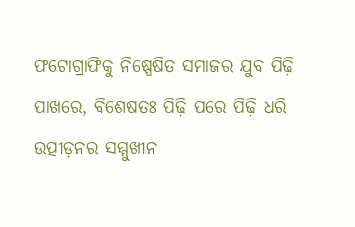ଫଟୋଗ୍ରାଫିକୁ ନିଷ୍ପେଷିତ ସମାଜର ଯୁବ ପିଢ଼ି ପାଖରେ, ବିଶେଷତଃ ପିଢ଼ି ପରେ ପିଢ଼ି ଧରି ଉତ୍ପୀଡ଼ନର ସମ୍ମୁଖୀନ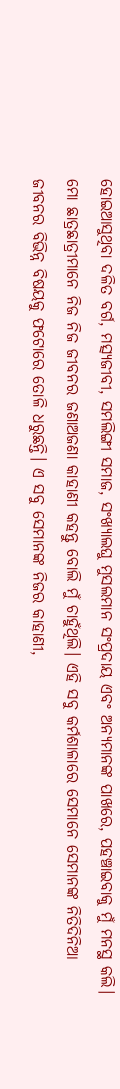ହୋଇଆସୁଥିବା ଦଳିତ ବର୍ଗ, ମତ୍ସ୍ୟଜୀବୀ, ସମଲିଙ୍ଗୀ ସମାଜ, ସଂଖ୍ୟାଲଘୁ ମୁସଲମାନ ସଂପ୍ରଦାୟ ଏବଂ ଅନ୍ୟମାନଙ୍କ ପାଖରେ, ପହଞ୍ଚାଇବାକୁ ମୁଁ ମନସ୍ଥ କଲି।
ମୋ ଛାତ୍ରଛାତ୍ରୀମାନେ ନିଜ ନିଜ ଜୀବନର ଜଣାଅଜଣା କାହାଣୀ କହନ୍ତୁ ବୋଲି ମୁଁ ଚାହୁଁଥିଲି। ଏହି ସବୁ କର୍ମଶାଳାରେ ସେମାନେ ସେମାନଙ୍କ ନିତିଦିନିଆ ଜୀବନର ବିଭିନ୍ନ ବିଷୟକୁ ଫଟୋରେ ତୋଳି ଧରୁଛନ୍ତି। ଏ ସବୁ ସେମାନଙ୍କ ନିଜର କାହାଣୀ,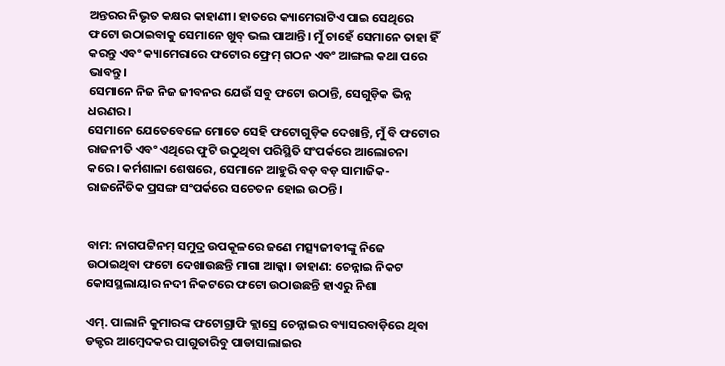ଅନ୍ତରର ନିଭୃତ କକ୍ଷର କାହାଣୀ। ହାତରେ କ୍ୟାମେରାଟିଏ ପାଇ ସେଥିରେ ଫଟୋ ଉଠାଇବାକୁ ସେମାନେ ଖୁବ୍ ଭଲ ପାଆନ୍ତି। ମୁଁ ଚାହେଁ ସେମାନେ ତାହା ହିଁ କରନ୍ତୁ ଏବଂ କ୍ୟାମେରାରେ ଫଟୋର ଫ୍ରେମ୍ ଗଠନ ଏବଂ ଆଙ୍ଗଲ କଥା ପରେ ଭାବନ୍ତୁ।
ସେମାନେ ନିଜ ନିଜ ଜୀବନର ଯେଉଁ ସବୁ ଫଟୋ ଉଠାନ୍ତି, ସେଗୁଡ଼ିକ ଭିନ୍ନ ଧରଣର।
ସେମାନେ ଯେତେବେଳେ ମୋତେ ସେହି ଫଟୋଗୁଡ଼ିକ ଦେଖାନ୍ତି, ମୁଁ ବି ଫଟୋର ରାଜନୀତି ଏବଂ ଏଥିରେ ଫୁଟି ଉଠୁଥିବା ପରିସ୍ଥିତି ସଂପର୍କରେ ଆଲୋଚନା କରେ। କର୍ମଶାଳା ଶେଷରେ, ସେମାନେ ଆହୁରି ବଡ଼ ବଡ଼ ସାମାଜିକ-ରାଜନୈତିକ ପ୍ରସଙ୍ଗ ସଂପର୍କରେ ସଚେତନ ହୋଇ ଉଠନ୍ତି।


ବାମ: ନାଗପଟ୍ଟିନମ୍ ସମୁଦ୍ର ଉପକୂଳରେ ଜଣେ ମତ୍ସ୍ୟଜୀବୀଙ୍କୁ ନିଜେ ଉଠାଇଥିବା ଫଟୋ ଦେଖାଉଛନ୍ତି ମାଗା ଆକ୍କା। ଡାହାଣ: ଚେନ୍ନାଇ ନିକଟ କୋସସ୍ଥଲାୟାର ନଦୀ ନିକଟରେ ଫଟୋ ଉଠାଉଛନ୍ତି ହାଏରୁ ନିଶା

ଏମ୍. ପାଲାନି କୁମାରଙ୍କ ଫଟୋଗ୍ରାଫି କ୍ଲାସ୍ରେ ଚେନ୍ନାଇର ବ୍ୟାସରବାଡ଼ିରେ ଥିବା ଡକ୍ଟର ଆମ୍ବେଦକର ପାଗୁତାରିବୁ ପାଡାସାଲାଇର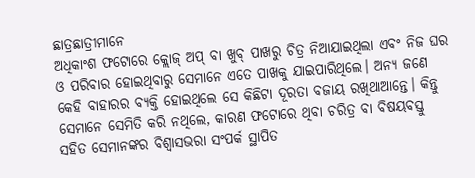ଛାତ୍ରଛାତ୍ରୀମାନେ
ଅଧିକାଂଶ ଫଟୋରେ କ୍ଲୋଜ୍ ଅପ୍ ବା ଖୁବ୍ ପାଖରୁ ଚିତ୍ର ନିଆଯାଇଥିଲା ଏବଂ ନିଜ ଘର ଓ ପରିବାର ହୋଇଥିବାରୁ ସେମାନେ ଏତେ ପାଖକୁ ଯାଇପାରିଥିଲେ। ଅନ୍ୟ ଜଣେ କେହି ବାହାରର ବ୍ୟକ୍ତି ହୋଇଥିଲେ ସେ କିଛିଟା ଦୂରତା ବଜାୟ ରଖିଥାଆନ୍ତେ। କିନ୍ତୁ ସେମାନେ ସେମିତି କରି ନଥିଲେ, କାରଣ ଫଟୋରେ ଥିବା ଚରିତ୍ର ବା ବିଷୟବସ୍ତୁ ସହିତ ସେମାନଙ୍କର ବିଶ୍ୱାସଭରା ସଂପର୍କ ସ୍ଥାପିତ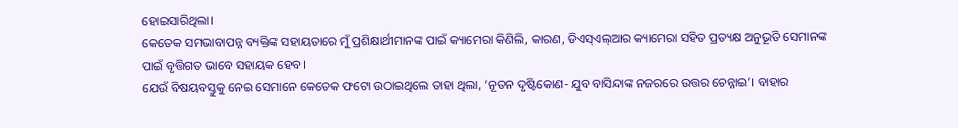ହୋଇସାରିଥିଲା।
କେତେକ ସମଭାବାପନ୍ନ ବ୍ୟକ୍ତିଙ୍କ ସହାୟତାରେ ମୁଁ ପ୍ରଶିକ୍ଷାର୍ଥୀମାନଙ୍କ ପାଇଁ କ୍ୟାମେରା କିଣିଲି, କାରଣ, ଡିଏସ୍ଏଲ୍ଆର କ୍ୟାମେରା ସହିତ ପ୍ରତ୍ୟକ୍ଷ ଅନୁଭୂତି ସେମାନଙ୍କ ପାଇଁ ବୃତ୍ତିଗତ ଭାବେ ସହାୟକ ହେବ।
ଯେଉଁ ବିଷୟବସ୍ତୁକୁ ନେଇ ସେମାନେ କେତେକ ଫଟୋ ଉଠାଇଥିଲେ ତାହା ଥିଲା, ‘ନୂତନ ଦୃଷ୍ଟିକୋଣ- ଯୁବ ବାସିନ୍ଦାଙ୍କ ନଜରରେ ଉତ୍ତର ଚେନ୍ନାଇ’। ବାହାର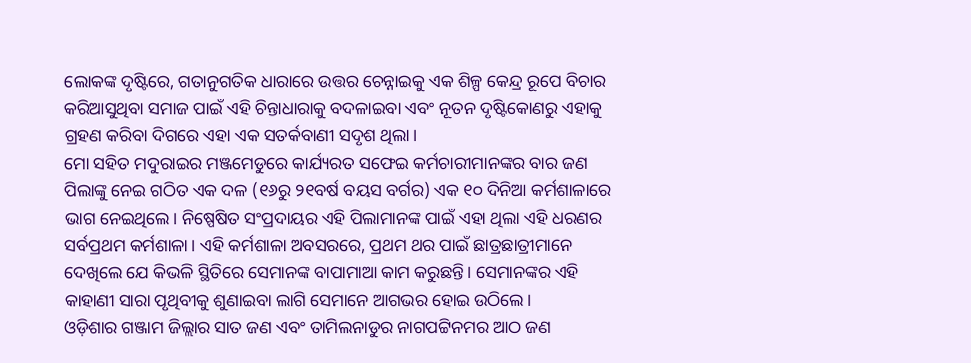ଲୋକଙ୍କ ଦୃଷ୍ଟିରେ, ଗତାନୁଗତିକ ଧାରାରେ ଉତ୍ତର ଚେନ୍ନାଇକୁ ଏକ ଶିଳ୍ପ କେନ୍ଦ୍ର ରୂପେ ବିଚାର କରିଆସୁଥିବା ସମାଜ ପାଇଁ ଏହି ଚିନ୍ତାଧାରାକୁ ବଦଳାଇବା ଏବଂ ନୂତନ ଦୃଷ୍ଟିକୋଣରୁ ଏହାକୁ ଗ୍ରହଣ କରିବା ଦିଗରେ ଏହା ଏକ ସତର୍କବାଣୀ ସଦୃଶ ଥିଲା।
ମୋ ସହିତ ମଦୁରାଇର ମଞ୍ଜମେଡୁରେ କାର୍ଯ୍ୟରତ ସଫେଇ କର୍ମଚାରୀମାନଙ୍କର ବାର ଜଣ ପିଲାଙ୍କୁ ନେଇ ଗଠିତ ଏକ ଦଳ (୧୬ରୁ ୨୧ବର୍ଷ ବୟସ ବର୍ଗର) ଏକ ୧୦ ଦିନିଆ କର୍ମଶାଳାରେ ଭାଗ ନେଇଥିଲେ। ନିଷ୍ପେଷିତ ସଂପ୍ରଦାୟର ଏହି ପିଲାମାନଙ୍କ ପାଇଁ ଏହା ଥିଲା ଏହି ଧରଣର ସର୍ବପ୍ରଥମ କର୍ମଶାଳା। ଏହି କର୍ମଶାଳା ଅବସରରେ, ପ୍ରଥମ ଥର ପାଇଁ ଛାତ୍ରଛାତ୍ରୀମାନେ ଦେଖିଲେ ଯେ କିଭଳି ସ୍ଥିତିରେ ସେମାନଙ୍କ ବାପାମାଆ କାମ କରୁଛନ୍ତି। ସେମାନଙ୍କର ଏହି କାହାଣୀ ସାରା ପୃଥିବୀକୁ ଶୁଣାଇବା ଲାଗି ସେମାନେ ଆଗଭର ହୋଇ ଉଠିଲେ।
ଓଡ଼ିଶାର ଗଞ୍ଜାମ ଜିଲ୍ଲାର ସାତ ଜଣ ଏବଂ ତାମିଲନାଡୁର ନାଗପଟ୍ଟିନମର ଆଠ ଜଣ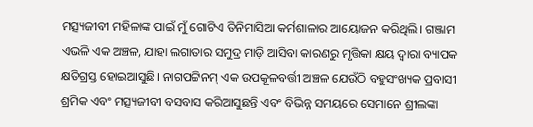ମତ୍ସ୍ୟଜୀବୀ ମହିଳାଙ୍କ ପାଇଁ ମୁଁ ଗୋଟିଏ ତିନିମାସିଆ କର୍ମଶାଳାର ଆୟୋଜନ କରିଥିଲି। ଗଞ୍ଜାମ ଏଭଳି ଏକ ଅଞ୍ଚଳ, ଯାହା ଲଗାତାର ସମୁଦ୍ର ମାଡ଼ି ଆସିବା କାରଣରୁ ମୃତ୍ତିକା କ୍ଷୟ ଦ୍ୱାରା ବ୍ୟାପକ କ୍ଷତିଗ୍ରସ୍ତ ହୋଇଆସୁଛି। ନାଗପଟ୍ଟିନମ୍ ଏକ ଉପକୂଳବର୍ତ୍ତୀ ଅଞ୍ଚଳ ଯେଉଁଠି ବହୁସଂଖ୍ୟକ ପ୍ରବାସୀ ଶ୍ରମିକ ଏବଂ ମତ୍ସ୍ୟଜୀବୀ ବସବାସ କରିଆସୁଛନ୍ତି ଏବଂ ବିଭିନ୍ନ ସମୟରେ ସେମାନେ ଶ୍ରୀଲଙ୍କା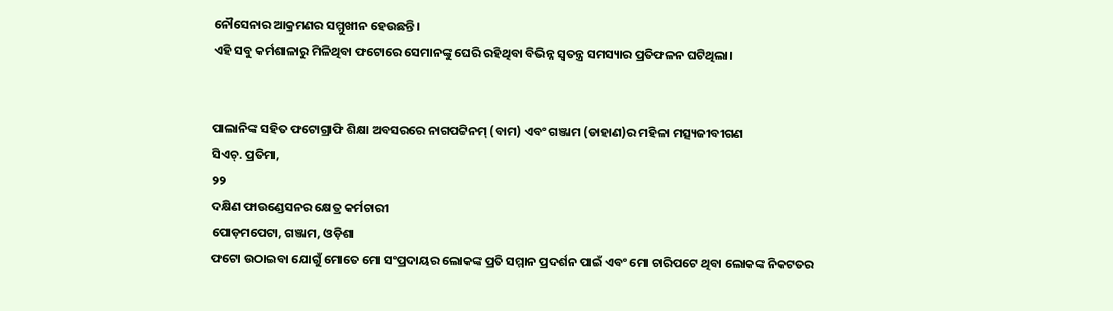ନୌସେନାର ଆକ୍ରମଣର ସମ୍ମୁଖୀନ ହେଉଛନ୍ତି।
ଏହି ସବୁ କର୍ମଶାଳାରୁ ମିଳିଥିବା ଫଟୋରେ ସେମାନଙ୍କୁ ଘେରି ରହିଥିବା ବିଭିନ୍ନ ସ୍ୱତନ୍ତ୍ର ସମସ୍ୟାର ପ୍ରତିଫଳନ ଘଟିଥିଲା।


ପାଲାନିଙ୍କ ସହିତ ଫଟୋଗ୍ରାଫି ଶିକ୍ଷା ଅବସରରେ ନାଗପଟ୍ଟିନମ୍ (ବାମ) ଏବଂ ଗଞ୍ଜାମ (ଡାହାଣ)ର ମହିଳା ମତ୍ସ୍ୟଜୀବୀଗଣ
ସିଏଚ୍. ପ୍ରତିମା,
୨୨
ଦକ୍ଷିଣ ଫାଉଣ୍ଡେସନର କ୍ଷେତ୍ର କର୍ମଚାରୀ
ପୋଡ଼ମପେଟା, ଗଞ୍ଜାମ, ଓଡ଼ିଶା
ଫଟୋ ଉଠାଇବା ଯୋଗୁଁ ମୋତେ ମୋ ସଂପ୍ରଦାୟର ଲୋକଙ୍କ ପ୍ରତି ସମ୍ମାନ ପ୍ରଦର୍ଶନ ପାଇଁ ଏବଂ ମୋ ଚାରିପଟେ ଥିବା ଲୋକଙ୍କ ନିକଟତର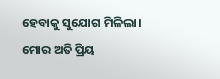ହେବାକୁ ସୁଯୋଗ ମିଳିଲା।
ମୋର ଅତି ପ୍ରିୟ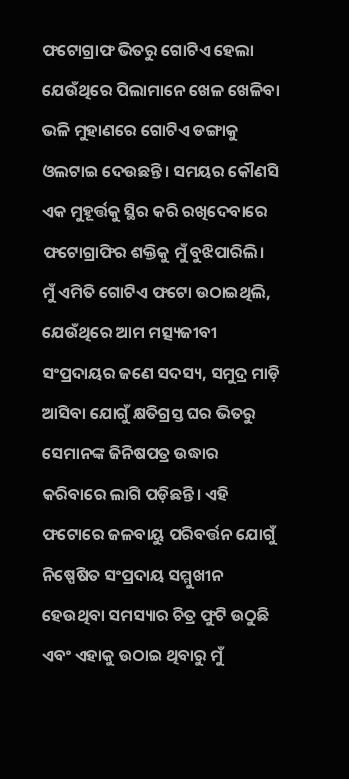ଫଟୋଗ୍ରାଫ ଭିତରୁ ଗୋଟିଏ ହେଲା ଯେଉଁଥିରେ ପିଲାମାନେ ଖେଳ ଖେଳିବା ଭଳି ମୁହାଣରେ ଗୋଟିଏ ଡଙ୍ଗାକୁ ଓଲଟାଇ ଦେଉଛନ୍ତି। ସମୟର କୌଣସି ଏକ ମୁହୂର୍ତ୍ତକୁ ସ୍ଥିର କରି ରଖିଦେବାରେ ଫଟୋଗ୍ରାଫିର ଶକ୍ତିକୁ ମୁଁ ବୁଝିପାରିଲି।
ମୁଁ ଏମିତି ଗୋଟିଏ ଫଟୋ ଉଠାଇଥିଲି, ଯେଉଁଥିରେ ଆମ ମତ୍ସ୍ୟଜୀବୀ ସଂପ୍ରଦାୟର ଜଣେ ସଦସ୍ୟ, ସମୁଦ୍ର ମାଡ଼ି ଆସିବା ଯୋଗୁଁ କ୍ଷତିଗ୍ରସ୍ତ ଘର ଭିତରୁ ସେମାନଙ୍କ ଜିନିଷପତ୍ର ଉଦ୍ଧାର କରିବାରେ ଲାଗି ପଡ଼ିଛନ୍ତି। ଏହି ଫଟୋରେ ଜଳବାୟୁ ପରିବର୍ତ୍ତନ ଯୋଗୁଁ ନିଷ୍ପେଷିତ ସଂପ୍ରଦାୟ ସମ୍ମୁଖୀନ ହେଉଥିବା ସମସ୍ୟାର ଚିତ୍ର ଫୁଟି ଉଠୁଛି ଏବଂ ଏହାକୁ ଉଠାଇ ଥିବାରୁ ମୁଁ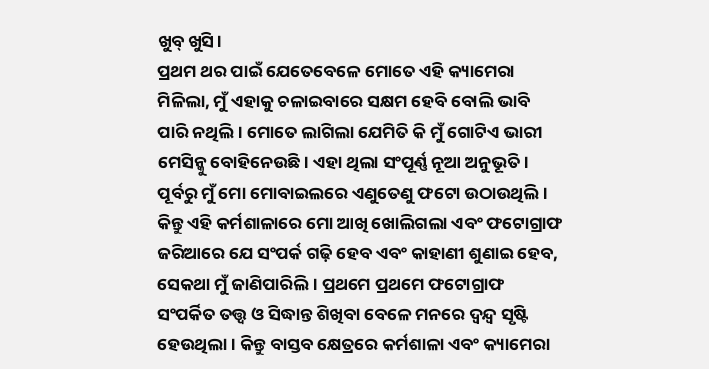ଖୁବ୍ ଖୁସି।
ପ୍ରଥମ ଥର ପାଇଁ ଯେତେବେଳେ ମୋତେ ଏହି କ୍ୟାମେରା ମିଳିଲା, ମୁଁ ଏହାକୁ ଚଳାଇବାରେ ସକ୍ଷମ ହେବି ବୋଲି ଭାବି ପାରି ନଥିଲି। ମୋତେ ଲାଗିଲା ଯେମିତି କି ମୁଁ ଗୋଟିଏ ଭାରୀ ମେସିନ୍କୁ ବୋହିନେଉଛି। ଏହା ଥିଲା ସଂପୂର୍ଣ୍ଣ ନୂଆ ଅନୁଭୂତି। ପୂର୍ବରୁ ମୁଁ ମୋ ମୋବାଇଲରେ ଏଣୁତେଣୁ ଫଟୋ ଉଠାଉଥିଲି। କିନ୍ତୁ ଏହି କର୍ମଶାଳାରେ ମୋ ଆଖି ଖୋଲିଗଲା ଏବଂ ଫଟୋଗ୍ରାଫ ଜରିଆରେ ଯେ ସଂପର୍କ ଗଢ଼ି ହେବ ଏବଂ କାହାଣୀ ଶୁଣାଇ ହେବ, ସେକଥା ମୁଁ ଜାଣିପାରିଲି। ପ୍ରଥମେ ପ୍ରଥମେ ଫଟୋଗ୍ରାଫ ସଂପର୍କିତ ତତ୍ତ୍ୱ ଓ ସିଦ୍ଧାନ୍ତ ଶିଖିବା ବେଳେ ମନରେ ଦ୍ୱନ୍ଦ୍ୱ ସୃଷ୍ଟି ହେଉଥିଲା। କିନ୍ତୁ ବାସ୍ତବ କ୍ଷେତ୍ରରେ କର୍ମଶାଳା ଏବଂ କ୍ୟାମେରା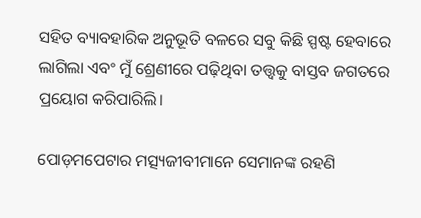ସହିତ ବ୍ୟାବହାରିକ ଅନୁଭୂତି ବଳରେ ସବୁ କିଛି ସ୍ପଷ୍ଟ ହେବାରେ ଲାଗିଲା ଏବଂ ମୁଁ ଶ୍ରେଣୀରେ ପଢ଼ିଥିବା ତତ୍ତ୍ୱକୁ ବାସ୍ତବ ଜଗତରେ ପ୍ରୟୋଗ କରିପାରିଲି।

ପୋଡ଼ମପେଟାର ମତ୍ସ୍ୟଜୀବୀମାନେ ସେମାନଙ୍କ ରହଣି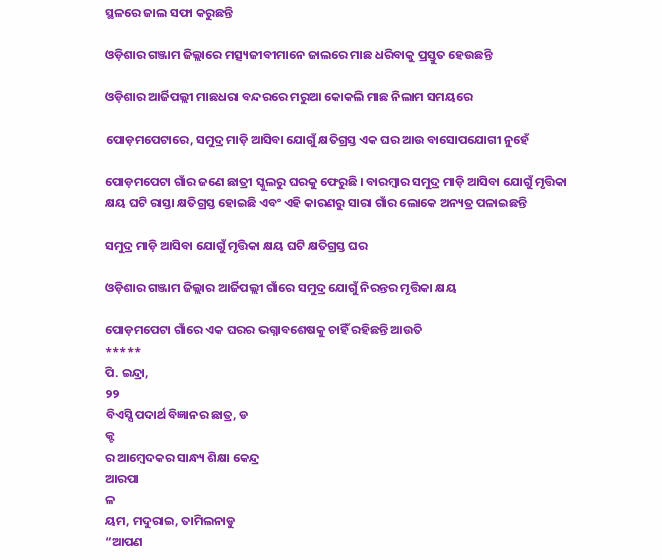ସ୍ଥଳରେ ଜାଲ ସଫା କରୁଛନ୍ତି

ଓଡ଼ିଶାର ଗଞ୍ଜାମ ଜିଲ୍ଲାରେ ମତ୍ସ୍ୟଜୀବୀମାନେ ଜାଲରେ ମାଛ ଧରିବାକୁ ପ୍ରସ୍ତୁତ ହେଉଛନ୍ତି

ଓଡ଼ିଶାର ଆର୍ଜିପଲ୍ଲୀ ମାଛଧରା ବନ୍ଦରରେ ମରୁଆ କୋକଲି ମାଛ ନିଲାମ ସମୟରେ

ପୋଡ଼ମପେଟାରେ, ସମୁଦ୍ର ମାଡ଼ି ଆସିବା ଯୋଗୁଁ କ୍ଷତିଗ୍ରସ୍ତ ଏକ ଘର ଆଉ ବାସୋପଯୋଗୀ ନୁହେଁ

ପୋଡ଼ମପେଟା ଗାଁର ଜଣେ ଛାତ୍ରୀ ସ୍କୁଲରୁ ଘରକୁ ଫେରୁଛି । ବାରମ୍ବାର ସମୁଦ୍ର ମାଡ଼ି ଆସିବା ଯୋଗୁଁ ମୃତ୍ତିକା କ୍ଷୟ ଘଟି ରାସ୍ତା କ୍ଷତିଗ୍ରସ୍ତ ହୋଇଛି ଏବଂ ଏହି କାରଣରୁ ସାରା ଗାଁର ଲୋକେ ଅନ୍ୟତ୍ର ପଳାଇଛନ୍ତି

ସମୁଦ୍ର ମାଡ଼ି ଆସିବା ଯୋଗୁଁ ମୃତ୍ତିକା କ୍ଷୟ ଘଟି କ୍ଷତିଗ୍ରସ୍ତ ଘର

ଓଡ଼ିଶାର ଗଞ୍ଜାମ ଜିଲ୍ଲାର ଆର୍ଜିପଲ୍ଲୀ ଗାଁରେ ସମୁଦ୍ର ଯୋଗୁଁ ନିରନ୍ତର ମୃତ୍ତିକା କ୍ଷୟ

ପୋଡ଼ମପେଟା ଗାଁରେ ଏକ ଘରର ଭଗ୍ନାବଶେଷକୁ ଚାହିଁ ରହିଛନ୍ତି ଆଉତି
*****
ପି. ଇନ୍ଦ୍ରା,
୨୨
ବିଏସ୍ସି ପଦାର୍ଥ ବିଜ୍ଞାନର ଛାତ୍ର, ଡ
କ୍ଟ
ର ଆମ୍ବେଦକର ସାନ୍ଧ୍ୟ ଶିକ୍ଷା କେନ୍ଦ୍ର
ଆରପା
ଳ
ୟମ, ମଦୁରାଇ, ତାମିଲନାଡୁ
“ଆପଣ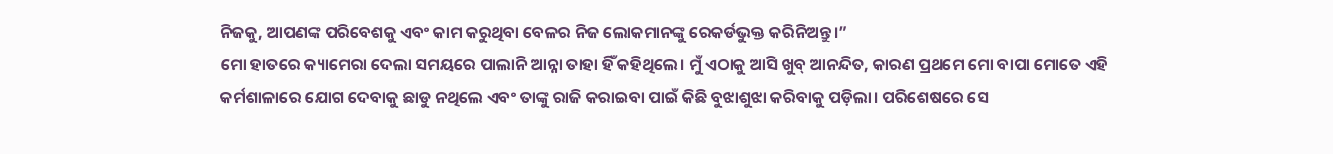ନିଜକୁ, ଆପଣଙ୍କ ପରିବେଶକୁ ଏବଂ କାମ କରୁଥିବା ବେଳର ନିଜ ଲୋକମାନଙ୍କୁ ରେକର୍ଡଭୁକ୍ତ କରିନିଅନ୍ତୁ।”
ମୋ ହାତରେ କ୍ୟାମେରା ଦେଲା ସମୟରେ ପାଲାନି ଆନ୍ନା ତାହା ହିଁ କହିଥିଲେ। ମୁଁ ଏଠାକୁ ଆସି ଖୁବ୍ ଆନନ୍ଦିତ, କାରଣ ପ୍ରଥମେ ମୋ ବାପା ମୋତେ ଏହି କର୍ମଶାଳାରେ ଯୋଗ ଦେବାକୁ ଛାଡୁ ନଥିଲେ ଏବଂ ତାଙ୍କୁ ରାଜି କରାଇବା ପାଇଁ କିଛି ବୁଝାଶୁଝା କରିବାକୁ ପଡ଼ିଲା। ପରିଶେଷରେ ସେ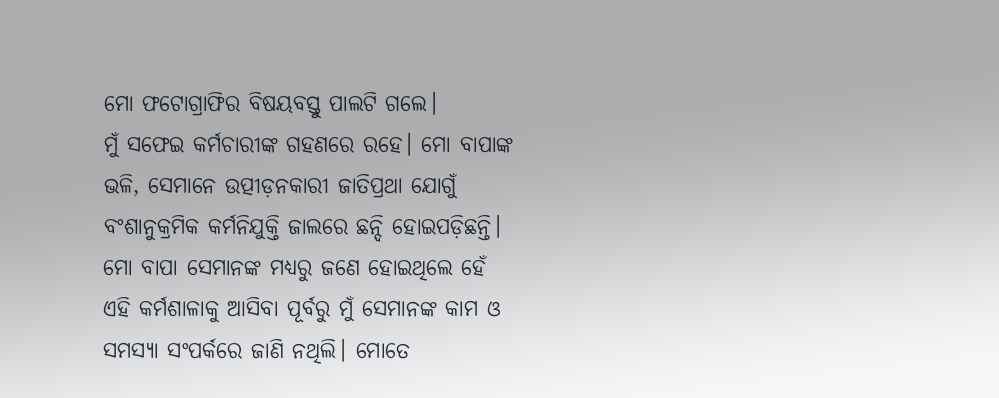ମୋ ଫଟୋଗ୍ରାଫିର ବିଷୟବସ୍ତୁ ପାଲଟି ଗଲେ।
ମୁଁ ସଫେଇ କର୍ମଚାରୀଙ୍କ ଗହଣରେ ରହେ। ମୋ ବାପାଙ୍କ ଭଳି, ସେମାନେ ଉତ୍ପୀଡ଼ନକାରୀ ଜାତିପ୍ରଥା ଯୋଗୁଁ ବଂଶାନୁକ୍ରମିକ କର୍ମନିଯୁକ୍ତି ଜାଲରେ ଛନ୍ଦି ହୋଇପଡ଼ିଛନ୍ତି। ମୋ ବାପା ସେମାନଙ୍କ ମଧ୍ୟରୁ ଜଣେ ହୋଇଥିଲେ ହେଁ ଏହି କର୍ମଶାଳାକୁ ଆସିବା ପୂର୍ବରୁ ମୁଁ ସେମାନଙ୍କ କାମ ଓ ସମସ୍ୟା ସଂପର୍କରେ ଜାଣି ନଥିଲି। ମୋତେ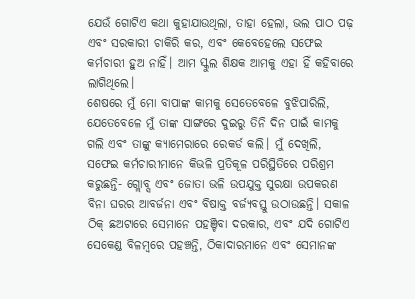ଯେଉଁ ଗୋଟିଏ କଥା କୁହାଯାଉଥିଲା, ତାହା ହେଲା, ଭଲ ପାଠ ପଢ଼ ଏବଂ ସରକାରୀ ଚାକିରି କର, ଏବଂ କେବେହେଲେ ସଫେଇ କର୍ମଚାରୀ ହୁଅ ନାହିଁ। ଆମ ସ୍କୁଲ ଶିକ୍ଷକ ଆମକୁ ଏହା ହିଁ କହିବାରେ ଲାଗିଥିଲେ।
ଶେଷରେ ମୁଁ ମୋ ବାପାଙ୍କ କାମକୁ ସେତେବେଳେ ବୁଝିପାରିଲି, ଯେତେବେଳେ ମୁଁ ତାଙ୍କ ସାଙ୍ଗରେ ଦୁଇରୁ ତିନି ଦିନ ପାଇଁ କାମକୁ ଗଲି ଏବଂ ତାଙ୍କୁ କ୍ୟାମେରାରେ ରେକର୍ଡ କଲି। ମୁଁ ଦେଖିଲି, ସଫେଇ କର୍ମଚାରୀମାନେ କିଭଳି ପ୍ରତିକୂଳ ପରିସ୍ଥିତିରେ ପରିଶ୍ରମ କରୁଛନ୍ତି- ଗ୍ଲୋବ୍ସ ଏବଂ ଜୋତା ଭଳି ଉପଯୁକ୍ତ ସୁରକ୍ଷା ଉପକରଣ ବିନା ଘରର ଆବର୍ଜନା ଏବଂ ବିଷାକ୍ତ ବର୍ଜ୍ୟବସ୍ତୁ ଉଠାଉଛନ୍ତି। ସକାଳ ଠିକ୍ ଛଅଟାରେ ସେମାନେ ପହଞ୍ଚିବା ଦରକାର, ଏବଂ ଯଦି ଗୋଟିଏ ସେକେଣ୍ଡ ବିଳମ୍ବରେ ପହଞ୍ଚନ୍ତି, ଠିକାଦାରମାନେ ଏବଂ ସେମାନଙ୍କ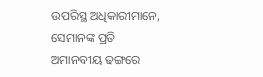ଉପରିସ୍ଥ ଅଧିକାରୀମାନେ, ସେମାନଙ୍କ ପ୍ରତି ଅମାନବୀୟ ଢଙ୍ଗରେ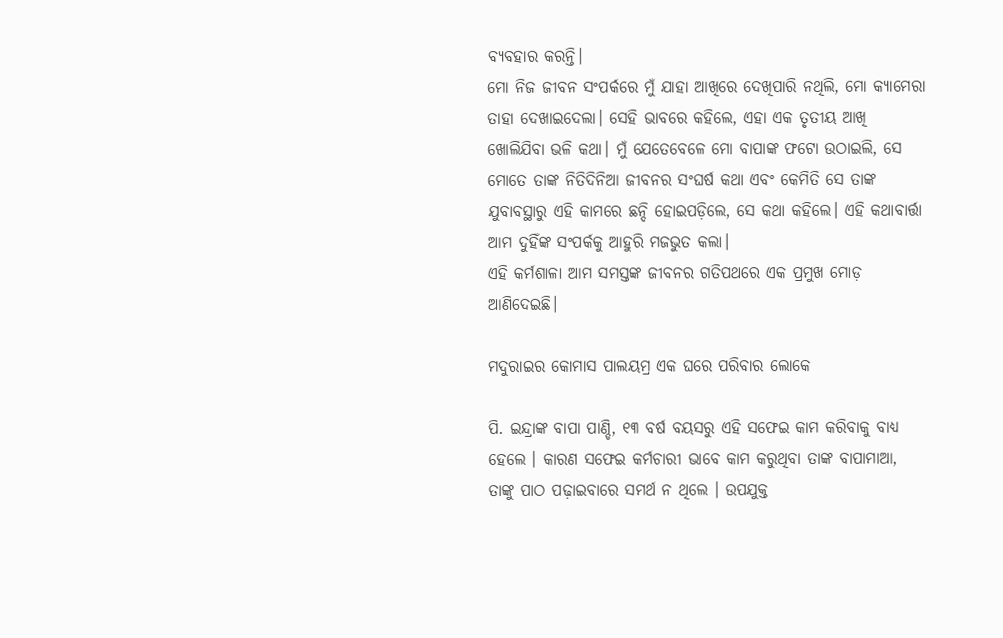ବ୍ୟବହାର କରନ୍ତି।
ମୋ ନିଜ ଜୀବନ ସଂପର୍କରେ ମୁଁ ଯାହା ଆଖିରେ ଦେଖିପାରି ନଥିଲି, ମୋ କ୍ୟାମେରା ତାହା ଦେଖାଇଦେଲା। ସେହି ଭାବରେ କହିଲେ, ଏହା ଏକ ତୃତୀୟ ଆଖି ଖୋଲିଯିବା ଭଳି କଥା। ମୁଁ ଯେତେବେଳେ ମୋ ବାପାଙ୍କ ଫଟୋ ଉଠାଇଲି, ସେ ମୋତେ ତାଙ୍କ ନିତିଦିନିଆ ଜୀବନର ସଂଘର୍ଷ କଥା ଏବଂ କେମିତି ସେ ତାଙ୍କ ଯୁବାବସ୍ଥାରୁ ଏହି କାମରେ ଛନ୍ଦି ହୋଇପଡ଼ିଲେ, ସେ କଥା କହିଲେ। ଏହି କଥାବାର୍ତ୍ତା ଆମ ଦୁହିଁଙ୍କ ସଂପର୍କକୁ ଆହୁରି ମଜଭୁତ କଲା।
ଏହି କର୍ମଶାଳା ଆମ ସମସ୍ତଙ୍କ ଜୀବନର ଗତିପଥରେ ଏକ ପ୍ରମୁଖ ମୋଡ଼ ଆଣିଦେଇଛି।

ମଦୁରାଇର କୋମାସ ପାଲୟମ୍ର ଏକ ଘରେ ପରିବାର ଲୋକେ

ପି. ଇନ୍ଦ୍ରାଙ୍କ ବାପା ପାଣ୍ଡି, ୧୩ ବର୍ଷ ବୟସରୁ ଏହି ସଫେଇ କାମ କରିବାକୁ ବାଧ୍ୟ ହେଲେ । କାରଣ ସଫେଇ କର୍ମଚାରୀ ଭାବେ କାମ କରୁଥିବା ତାଙ୍କ ବାପାମାଆ, ତାଙ୍କୁ ପାଠ ପଢ଼ାଇବାରେ ସମର୍ଥ ନ ଥିଲେ । ଉପଯୁକ୍ତ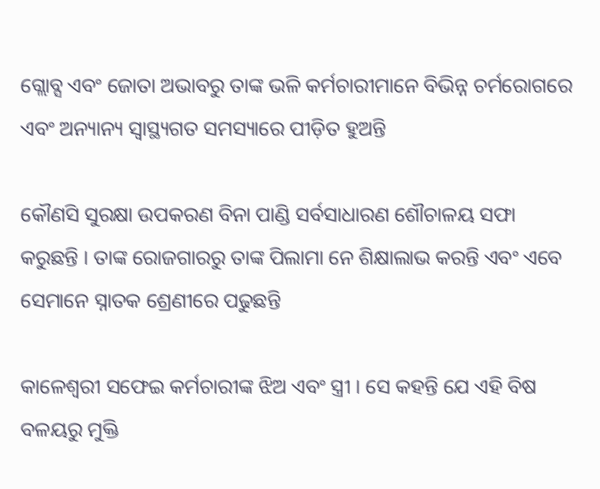ଗ୍ଲୋବ୍ସ ଏବଂ ଜୋତା ଅଭାବରୁ ତାଙ୍କ ଭଳି କର୍ମଚାରୀମାନେ ବିଭିନ୍ନ ଚର୍ମରୋଗରେ ଏବଂ ଅନ୍ୟାନ୍ୟ ସ୍ୱାସ୍ଥ୍ୟଗତ ସମସ୍ୟାରେ ପୀଡ଼ିତ ହୁଅନ୍ତି

କୌଣସି ସୁରକ୍ଷା ଉପକରଣ ବିନା ପାଣ୍ଡି ସର୍ବସାଧାରଣ ଶୌଚାଳୟ ସଫା କରୁଛନ୍ତି । ତାଙ୍କ ରୋଜଗାରରୁ ତାଙ୍କ ପିଲାମା ନେ ଶିକ୍ଷାଲାଭ କରନ୍ତି ଏବଂ ଏବେ ସେମାନେ ସ୍ନାତକ ଶ୍ରେଣୀରେ ପଢୁଛନ୍ତି

କାଳେଶ୍ୱରୀ ସଫେଇ କର୍ମଚାରୀଙ୍କ ଝିଅ ଏବଂ ସ୍ତ୍ରୀ । ସେ କହନ୍ତି ଯେ ଏହି ବିଷ ବଳୟରୁ ମୁକ୍ତି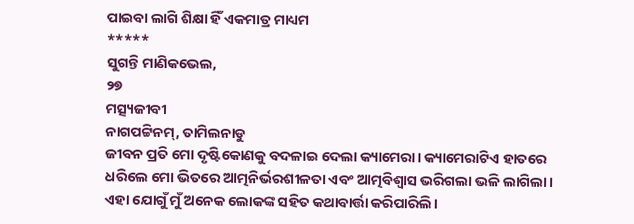ପାଇବା ଲାଗି ଶିକ୍ଷା ହିଁ ଏକମାତ୍ର ମାଧ୍ୟମ
*****
ସୁଗନ୍ତି ମାଣିକଭେଲ,
୨୭
ମତ୍ସ୍ୟଜୀବୀ
ନାଗପଟ୍ଟିନମ୍, ତାମିଲନାଡୁ
ଜୀବନ ପ୍ରତି ମୋ ଦୃଷ୍ଟିକୋଣକୁ ବଦଳାଇ ଦେଲା କ୍ୟାମେରା। କ୍ୟାମେରାଟିଏ ହାତରେ ଧରିଲେ ମୋ ଭିତରେ ଆତ୍ମନିର୍ଭରଶୀଳତା ଏବଂ ଆତ୍ମବିଶ୍ୱାସ ଭରିଗଲା ଭଳି ଲାଗିଲା। ଏହା ଯୋଗୁଁ ମୁଁ ଅନେକ ଲୋକଙ୍କ ସହିତ କଥାବାର୍ତ୍ତା କରିପାରିଲି।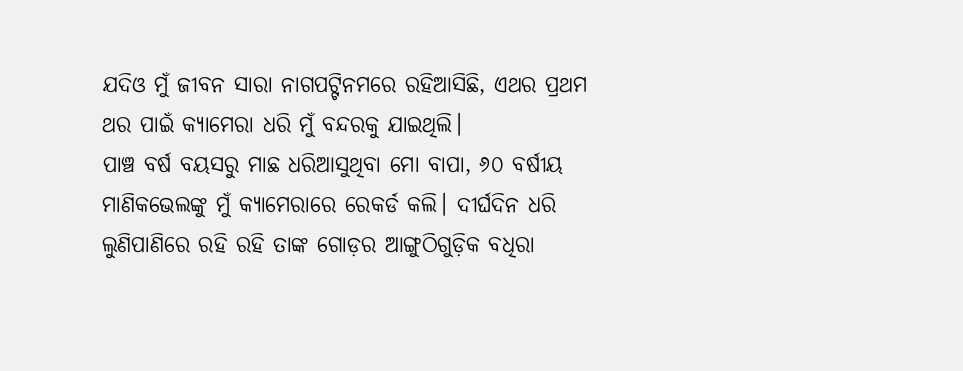ଯଦିଓ ମୁଁ ଜୀବନ ସାରା ନାଗପଟ୍ଟିନମରେ ରହିଆସିଛି, ଏଥର ପ୍ରଥମ ଥର ପାଇଁ କ୍ୟାମେରା ଧରି ମୁଁ ବନ୍ଦରକୁ ଯାଇଥିଲି।
ପାଞ୍ଚ ବର୍ଷ ବୟସରୁ ମାଛ ଧରିଆସୁଥିବା ମୋ ବାପା, ୬୦ ବର୍ଷୀୟ ମାଣିକଭେଲଙ୍କୁ ମୁଁ କ୍ୟାମେରାରେ ରେକର୍ଡ କଲି। ଦୀର୍ଘଦିନ ଧରି ଲୁଣିପାଣିରେ ରହି ରହି ତାଙ୍କ ଗୋଡ଼ର ଆଙ୍ଗୁଠିଗୁଡ଼ିକ ବଧିରା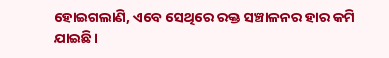ହୋଇଗଲାଣି, ଏବେ ସେଥିରେ ରକ୍ତ ସଞ୍ଚାଳନର ହାର କମି ଯାଇଛି।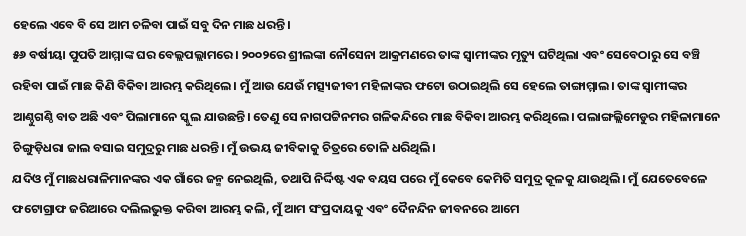ହେଲେ ଏବେ ବି ସେ ଆମ ଚଳିବା ପାଇଁ ସବୁ ଦିନ ମାଛ ଧରନ୍ତି।
୫୬ ବର୍ଷୀୟା ପୁପତି ଆମ୍ମାଙ୍କ ଘର ବେଲ୍ଲପଲ୍ଲାମରେ। ୨୦୦୨ରେ ଶ୍ରୀଲଙ୍କା ନୌସେନା ଆକ୍ରମଣରେ ତାଙ୍କ ସ୍ୱାମୀଙ୍କର ମୃତ୍ୟୁ ଘଟିଥିଲା ଏବଂ ସେବେଠାରୁ ସେ ବଞ୍ଚି ରହିବା ପାଇଁ ମାଛ କିଣି ବିକିବା ଆରମ୍ଭ କରିଥିଲେ। ମୁଁ ଆଉ ଯେଉଁ ମତ୍ସ୍ୟଜୀବୀ ମହିଳାଙ୍କର ଫଟୋ ଉଠାଇଥିଲି ସେ ହେଲେ ତାଙ୍ଗାମ୍ମାଲ। ତାଙ୍କ ସ୍ୱାମୀଙ୍କର ଆଣ୍ଠୁଗଣ୍ଠି ବାତ ଅଛି ଏବଂ ପିଲାମାନେ ସ୍କୁଲ ଯାଉଛନ୍ତି। ତେଣୁ ସେ ନାଗପଟ୍ଟିନମର ଗଳିକନ୍ଦିରେ ମାଛ ବିକିବା ଆରମ୍ଭ କରିଥିଲେ। ପଲାଙ୍ଗଲ୍ଲିମେଡୁର ମହିଳାମାନେ ଚିଙ୍ଗୁଡ଼ିଧରା ଜାଲ ବସାଇ ସମୁଦ୍ରରୁ ମାଛ ଧରନ୍ତି। ମୁଁ ଉଭୟ ଜୀବିକାକୁ ଚିତ୍ରରେ ତୋଳି ଧରିଥିଲି।
ଯଦିଓ ମୁଁ ମାଛଧରାଳିମାନଙ୍କର ଏକ ଗାଁରେ ଜନ୍ମ ନେଇଥିଲି, ତଥାପି ନିର୍ଦ୍ଦିଷ୍ଟ ଏକ ବୟସ ପରେ ମୁଁ କେବେ କେମିତି ସମୁଦ୍ର କୂଳକୁ ଯାଉଥିଲି। ମୁଁ ଯେତେବେଳେ ଫଟୋଗ୍ରାଫ ଜରିଆରେ ଦଲିଲଭୁକ୍ତ କରିବା ଆରମ୍ଭ କଲି, ମୁଁ ଆମ ସଂପ୍ରଦାୟକୁ ଏବଂ ଦୈନନ୍ଦିନ ଜୀବନରେ ଆମେ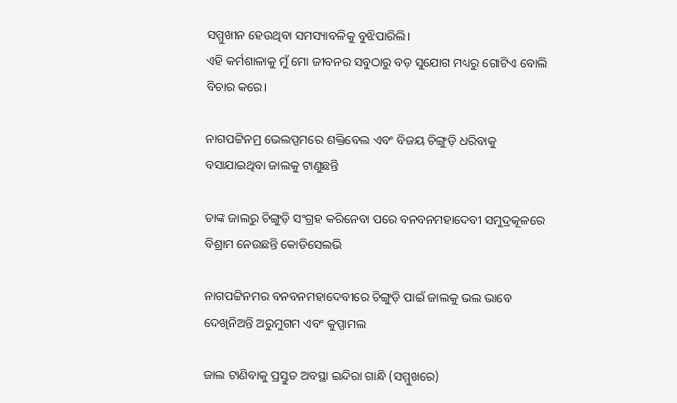ସମ୍ମୁଖୀନ ହେଉଥିବା ସମସ୍ୟାବଳିକୁ ବୁଝିପାରିଲି।
ଏହି କର୍ମଶାଳାକୁ ମୁଁ ମୋ ଜୀବନର ସବୁଠାରୁ ବଡ଼ ସୁଯୋଗ ମଧ୍ୟରୁ ଗୋଟିଏ ବୋଲି ବିଚାର କରେ।

ନାଗପଟ୍ଟିନମ୍ର ଭେଲପ୍ପମରେ ଶକ୍ତିବେଲ ଏବଂ ବିଜୟ ଚିଙ୍ଗୁଡ଼ି ଧରିବାକୁ ବସାଯାଇଥିବା ଜାଲକୁ ଟାଣୁଛନ୍ତି

ତାଙ୍କ ଜାଲରୁ ଚିଙ୍ଗୁଡ଼ି ସଂଗ୍ରହ କରିନେବା ପରେ ବନବନମହାଦେବୀ ସମୁଦ୍ରକୂଳରେ ବିଶ୍ରାମ ନେଉଛନ୍ତି କୋଡିସେଲଭି

ନାଗପଟ୍ଟିନମର ବନବନମହାଦେବୀରେ ଚିଙ୍ଗୁଡ଼ି ପାଇଁ ଜାଲକୁ ଭଲ ଭାବେ ଦେଖିନିଅନ୍ତି ଅରୁମୁଗମ ଏବଂ କୁପ୍ପାମଲ

ଜାଲ ଟାଣିବାକୁ ପ୍ରସ୍ତୁତ ଅବସ୍ଥା ଇନ୍ଦିରା ଗାନ୍ଧି (ସମ୍ମୁଖରେ)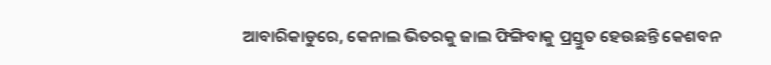ଆବାରିକାଡୁରେ, କେନାଲ ଭିତରକୁ ଜାଲ ଫିଙ୍ଗିବାକୁ ପ୍ରସ୍ତୁତ ହେଉଛନ୍ତି କେଶବନ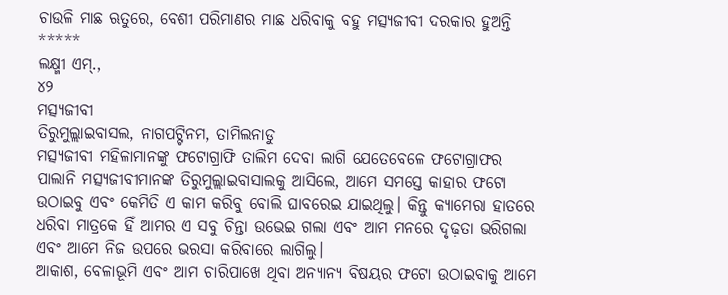ଚାଉଳି ମାଛ ଋତୁରେ, ବେଶୀ ପରିମାଣର ମାଛ ଧରିବାକୁ ବହୁ ମତ୍ସ୍ୟଜୀବୀ ଦରକାର ହୁଅନ୍ତି
*****
ଲକ୍ଷ୍ମୀ ଏମ୍.,
୪୨
ମତ୍ସ୍ୟଜୀବୀ
ତିରୁମୁଲ୍ଲାଇବାସଲ, ନାଗପଟ୍ଟିନମ, ତାମିଲନାଡୁ
ମତ୍ସ୍ୟଜୀବୀ ମହିଳାମାନଙ୍କୁ ଫଟୋଗ୍ରାଫି ତାଲିମ ଦେବା ଲାଗି ଯେତେବେଳେ ଫଟୋଗ୍ରାଫର ପାଲାନି ମତ୍ସ୍ୟଜୀବୀମାନଙ୍କ ତିରୁମୁଲ୍ଲାଇବାସାଲକୁ ଆସିଲେ, ଆମେ ସମସ୍ତେ କାହାର ଫଟୋ ଉଠାଇବୁ ଏବଂ କେମିତି ଏ କାମ କରିବୁ ବୋଲି ଘାବରେଇ ଯାଇଥିଲୁ। କିନ୍ତୁ କ୍ୟାମେରା ହାତରେ ଧରିବା ମାତ୍ରକେ ହିଁ ଆମର ଏ ସବୁ ଚିନ୍ତା ଉଭେଇ ଗଲା ଏବଂ ଆମ ମନରେ ଦୃଢ଼ତା ଭରିଗଲା ଏବଂ ଆମେ ନିଜ ଉପରେ ଭରସା କରିବାରେ ଲାଗିଲୁ।
ଆକାଶ, ବେଳାଭୂମି ଏବଂ ଆମ ଚାରିପାଖେ ଥିବା ଅନ୍ୟାନ୍ୟ ବିଷୟର ଫଟୋ ଉଠାଇବାକୁ ଆମେ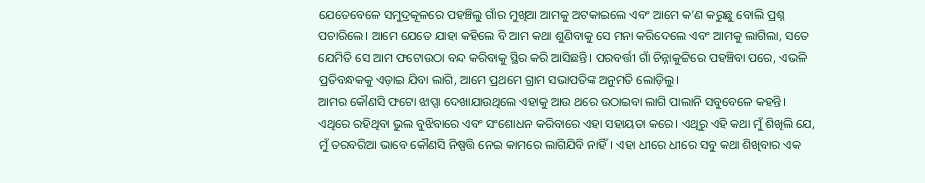ଯେତେବେଳେ ସମୁଦ୍ରକୂଳରେ ପହଞ୍ଚିଲୁ ଗାଁର ମୁଖିଆ ଆମକୁ ଅଟକାଇଲେ ଏବଂ ଆମେ କ’ଣ କରୁଛୁ ବୋଲି ପ୍ରଶ୍ନ ପଚାରିଲେ। ଆମେ ଯେତେ ଯାହା କହିଲେ ବି ଆମ କଥା ଶୁଣିବାକୁ ସେ ମନା କରିଦେଲେ ଏବଂ ଆମକୁ ଲାଗିଲା, ସତେ ଯେମିତି ସେ ଆମ ଫଟୋଉଠା ବନ୍ଦ କରିବାକୁ ସ୍ଥିର କରି ଆସିଛନ୍ତି। ପରବର୍ତ୍ତୀ ଗାଁ ଚିନ୍ନାକୁଟ୍ଟିରେ ପହଞ୍ଚିବା ପରେ, ଏଭଳି ପ୍ରତିବନ୍ଧକକୁ ଏଡ଼ାଇ ଯିବା ଲାଗି, ଆମେ ପ୍ରଥମେ ଗ୍ରାମ ସଭାପତିଙ୍କ ଅନୁମତି ଲୋଡ଼ିଲୁ।
ଆମର କୌଣସି ଫଟୋ ଝାପ୍ସା ଦେଖାଯାଉଥିଲେ ଏହାକୁ ଆଉ ଥରେ ଉଠାଇବା ଲାଗି ପାଲାନି ସବୁବେଳେ କହନ୍ତି। ଏଥିରେ ରହିଥିବା ଭୁଲ ବୁଝିବାରେ ଏବଂ ସଂଶୋଧନ କରିବାରେ ଏହା ସହାୟତା କରେ। ଏଥିରୁ ଏହି କଥା ମୁଁ ଶିଖିଲି ଯେ, ମୁଁ ତରବରିଆ ଭାବେ କୌଣସି ନିଷ୍ପତ୍ତି ନେଇ କାମରେ ଲାଗିଯିବି ନାହିଁ। ଏହା ଧୀରେ ଧୀରେ ସବୁ କଥା ଶିଖିବାର ଏକ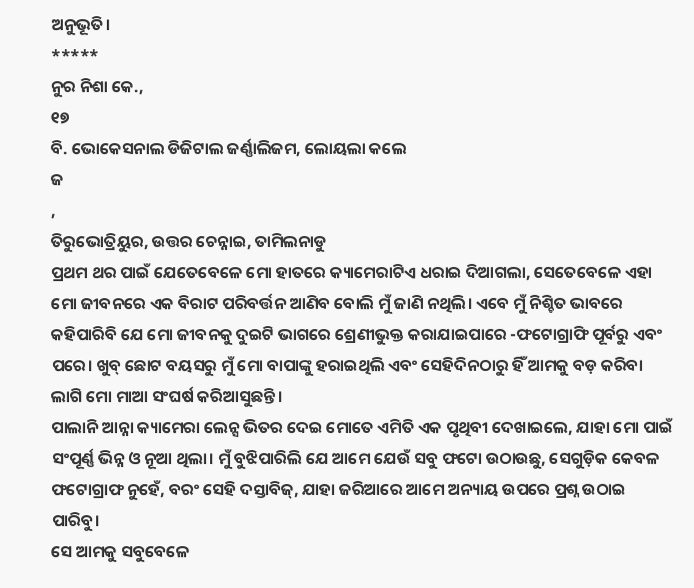ଅନୁଭୂତି।
*****
ନୁର ନିଶା କେ.,
୧୭
ବି. ଭୋକେସନାଲ ଡିଜିଟାଲ ଜର୍ଣ୍ଣାଲିଜମ, ଲୋୟଲା କଲେ
ଜ
,
ତିରୁଭୋତ୍ରିୟୁର, ଉତ୍ତର ଚେନ୍ନାଇ, ତାମିଲନାଡୁ
ପ୍ରଥମ ଥର ପାଇଁ ଯେତେବେଳେ ମୋ ହାତରେ କ୍ୟାମେରାଟିଏ ଧରାଇ ଦିଆଗଲା, ସେତେବେଳେ ଏହା ମୋ ଜୀବନରେ ଏକ ବିରାଟ ପରିବର୍ତ୍ତନ ଆଣିବ ବୋଲି ମୁଁ ଜାଣି ନଥିଲି। ଏବେ ମୁଁ ନିଶ୍ଚିତ ଭାବରେ କହିପାରିବି ଯେ ମୋ ଜୀବନକୁ ଦୁଇଟି ଭାଗରେ ଶ୍ରେଣୀଭୁକ୍ତ କରାଯାଇପାରେ -ଫଟୋଗ୍ରାଫି ପୂର୍ବରୁ ଏବଂ ପରେ। ଖୁବ୍ ଛୋଟ ବୟସରୁ ମୁଁ ମୋ ବାପାଙ୍କୁ ହରାଇଥିଲି ଏବଂ ସେହିଦିନଠାରୁ ହିଁ ଆମକୁ ବଡ଼ କରିବା ଲାଗି ମୋ ମାଆ ସଂଘର୍ଷ କରିଆସୁଛନ୍ତି।
ପାଲାନି ଆନ୍ନା କ୍ୟାମେରା ଲେନ୍ସ ଭିତର ଦେଇ ମୋତେ ଏମିତି ଏକ ପୃଥିବୀ ଦେଖାଇଲେ, ଯାହା ମୋ ପାଇଁ ସଂପୂର୍ଣ୍ଣ ଭିନ୍ନ ଓ ନୂଆ ଥିଲା। ମୁଁ ବୁଝିପାରିଲି ଯେ ଆମେ ଯେଉଁ ସବୁ ଫଟୋ ଉଠାଉଛୁ, ସେଗୁଡ଼ିକ କେବଳ ଫଟୋଗ୍ରାଫ ନୁହେଁ, ବରଂ ସେହି ଦସ୍ତାବିଜ୍, ଯାହା ଜରିଆରେ ଆମେ ଅନ୍ୟାୟ ଉପରେ ପ୍ରଶ୍ନ ଉଠାଇ ପାରିବୁ।
ସେ ଆମକୁ ସବୁବେଳେ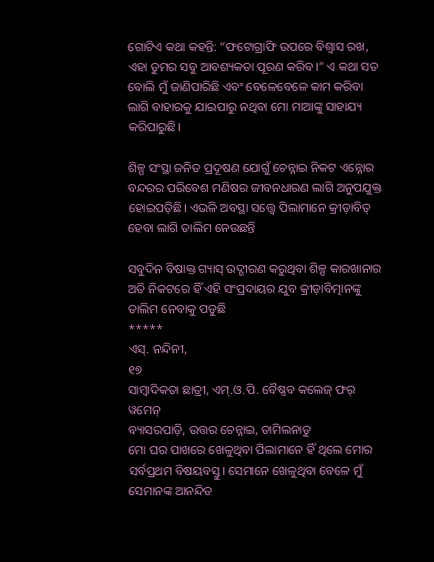ଗୋଟିଏ କଥା କହନ୍ତି: “ଫଟୋଗ୍ରାଫି ଉପରେ ବିଶ୍ୱାସ ରଖ, ଏହା ତୁମର ସବୁ ଆବଶ୍ୟକତା ପୂରଣ କରିବ।” ଏ କଥା ସତ ବୋଲି ମୁଁ ଜାଣିପାରିଛି ଏବଂ ବେଳେବେଳେ କାମ କରିବା ଲାଗି ବାହାରକୁ ଯାଇପାରୁ ନଥିବା ମୋ ମାଆଙ୍କୁ ସାହାଯ୍ୟ କରିପାରୁଛି।

ଶିଳ୍ପ ସଂସ୍ଥା ଜନିତ ପ୍ରଦୂଷଣ ଯୋଗୁଁ ଚେନ୍ନାଇ ନିକଟ ଏନ୍ନୋର ବନ୍ଦରର ପରିବେଶ ମଣିଷର ଜୀବନଧାରଣ ଲାଗି ଅନୁପଯୁକ୍ତ ହୋଇପଡ଼ିଛି। ଏଭଳି ଅବସ୍ଥା ସତ୍ତ୍ୱେ ପିଲାମାନେ କ୍ରୀଡ଼ାବିତ୍ ହେବା ଲାଗି ତାଲିମ ନେଉଛନ୍ତି

ସବୁଦିନ ବିଷାକ୍ତ ଗ୍ୟାସ୍ ଉଦ୍ଗୀରଣ କରୁଥିବା ଶିଳ୍ପ କାରଖାନାର ଅତି ନିକଟରେ ହିଁ ଏହି ସଂପ୍ରଦାୟର ଯୁବ କ୍ରୀଡ଼ାବିତ୍ମାନଙ୍କୁ ତାଲିମ ନେବାକୁ ପଡୁଛି
*****
ଏସ୍. ନନ୍ଦିନୀ,
୧୭
ସାମ୍ବାଦିକତା ଛାତ୍ରୀ, ଏମ୍.ଓ.ପି. ବୈଷ୍ଣବ କଲେଜ୍ ଫର୍ ୱମେନ୍
ବ୍ୟାସରପାଡ଼ି, ଉତ୍ତର ଚେନ୍ନାଇ, ତାମିଲନାଡୁ
ମୋ ଘର ପାଖରେ ଖେଳୁଥିବା ପିଲାମାନେ ହିଁ ଥିଲେ ମୋର ସର୍ବପ୍ରଥମ ବିଷୟବସ୍ତୁ। ସେମାନେ ଖେଳୁଥିବା ବେଳେ ମୁଁ ସେମାନଙ୍କ ଆନନ୍ଦିତ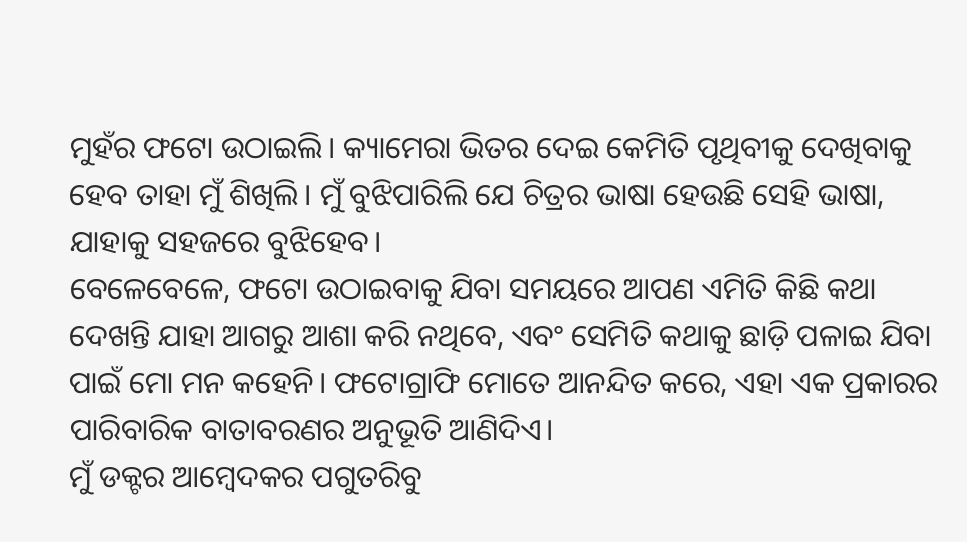ମୁହଁର ଫଟୋ ଉଠାଇଲି। କ୍ୟାମେରା ଭିତର ଦେଇ କେମିତି ପୃଥିବୀକୁ ଦେଖିବାକୁ ହେବ ତାହା ମୁଁ ଶିଖିଲି। ମୁଁ ବୁଝିପାରିଲି ଯେ ଚିତ୍ରର ଭାଷା ହେଉଛି ସେହି ଭାଷା, ଯାହାକୁ ସହଜରେ ବୁଝିହେବ।
ବେଳେବେଳେ, ଫଟୋ ଉଠାଇବାକୁ ଯିବା ସମୟରେ ଆପଣ ଏମିତି କିଛି କଥା ଦେଖନ୍ତି ଯାହା ଆଗରୁ ଆଶା କରି ନଥିବେ, ଏବଂ ସେମିତି କଥାକୁ ଛାଡ଼ି ପଳାଇ ଯିବା ପାଇଁ ମୋ ମନ କହେନି। ଫଟୋଗ୍ରାଫି ମୋତେ ଆନନ୍ଦିତ କରେ, ଏହା ଏକ ପ୍ରକାରର ପାରିବାରିକ ବାତାବରଣର ଅନୁଭୂତି ଆଣିଦିଏ।
ମୁଁ ଡକ୍ଟର ଆମ୍ବେଦକର ପଗୁତରିବୁ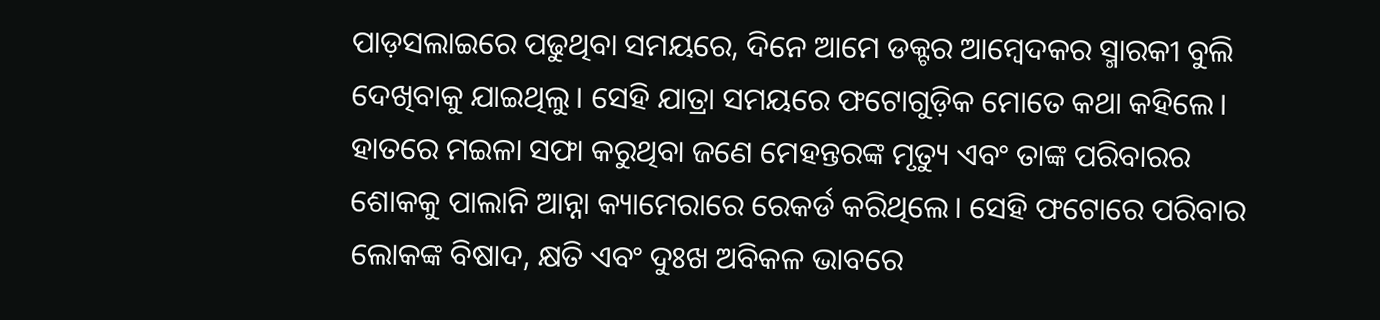ପାଡ଼ସଲାଇରେ ପଢୁଥିବା ସମୟରେ, ଦିନେ ଆମେ ଡକ୍ଟର ଆମ୍ବେଦକର ସ୍ମାରକୀ ବୁଲି ଦେଖିବାକୁ ଯାଇଥିଲୁ। ସେହି ଯାତ୍ରା ସମୟରେ ଫଟୋଗୁଡ଼ିକ ମୋତେ କଥା କହିଲେ। ହାତରେ ମଇଳା ସଫା କରୁଥିବା ଜଣେ ମେହନ୍ତରଙ୍କ ମୃତ୍ୟୁ ଏବଂ ତାଙ୍କ ପରିବାରର ଶୋକକୁ ପାଲାନି ଆନ୍ନା କ୍ୟାମେରାରେ ରେକର୍ଡ କରିଥିଲେ। ସେହି ଫଟୋରେ ପରିବାର ଲୋକଙ୍କ ବିଷାଦ, କ୍ଷତି ଏବଂ ଦୁଃଖ ଅବିକଳ ଭାବରେ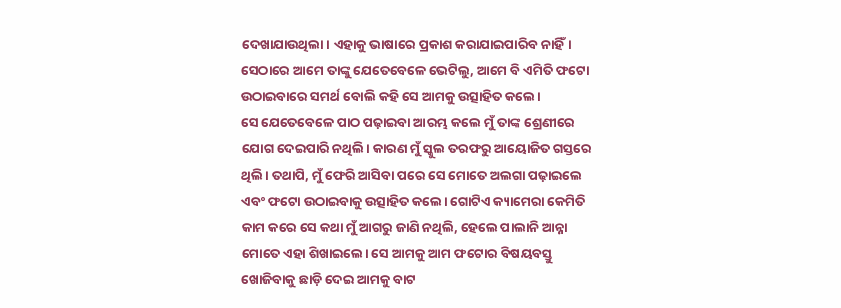ଦେଖାଯାଉଥିଲା। ଏହାକୁ ଭାଷାରେ ପ୍ରକାଶ କରାଯାଇପାରିବ ନାହିଁ। ସେଠାରେ ଆମେ ତାଙ୍କୁ ଯେତେବେଳେ ଭେଟିଲୁ, ଆମେ ବି ଏମିତି ଫଟୋ ଉଠାଇବାରେ ସମର୍ଥ ବୋଲି କହି ସେ ଆମକୁ ଉତ୍ସାହିତ କଲେ।
ସେ ଯେତେବେଳେ ପାଠ ପଢ଼ାଇବା ଆରମ୍ଭ କଲେ ମୁଁ ତାଙ୍କ ଶ୍ରେଣୀରେ ଯୋଗ ଦେଇପାରି ନଥିଲି। କାରଣ ମୁଁ ସ୍କୁଲ ତରଫରୁ ଆୟୋଜିତ ଗସ୍ତରେ ଥିଲି। ତଥାପି, ମୁଁ ଫେରି ଆସିବା ପରେ ସେ ମୋତେ ଅଲଗା ପଢ଼ାଇଲେ ଏବଂ ଫଟୋ ଉଠାଇବାକୁ ଉତ୍ସାହିତ କଲେ। ଗୋଟିଏ କ୍ୟାମେରା କେମିତି କାମ କରେ ସେ କଥା ମୁଁ ଆଗରୁ ଜାଣି ନଥିଲି, ହେଲେ ପାଲାନି ଆନ୍ନା ମୋତେ ଏହା ଶିଖାଇଲେ। ସେ ଆମକୁ ଆମ ଫଟୋର ବିଷୟବସ୍ତୁ ଖୋଜିବାକୁ ଛାଡ଼ି ଦେଇ ଆମକୁ ବାଟ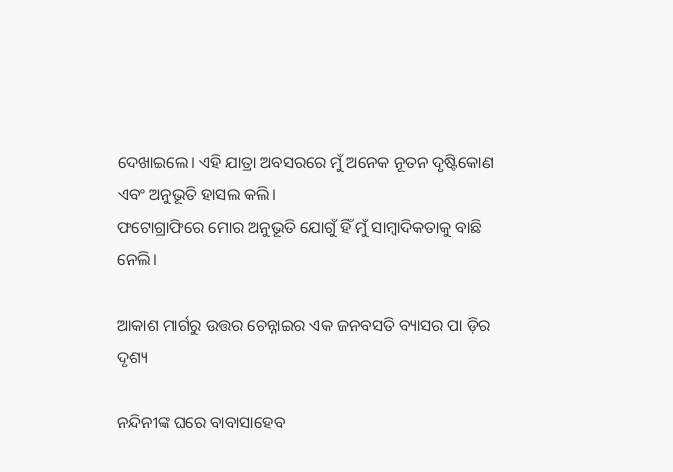ଦେଖାଇଲେ। ଏହି ଯାତ୍ରା ଅବସରରେ ମୁଁ ଅନେକ ନୂତନ ଦୃଷ୍ଟିକୋଣ ଏବଂ ଅନୁଭୂତି ହାସଲ କଲି।
ଫଟୋଗ୍ରାଫିରେ ମୋର ଅନୁଭୂତି ଯୋଗୁଁ ହିଁ ମୁଁ ସାମ୍ବାଦିକତାକୁ ବାଛି ନେଲି।

ଆକାଶ ମାର୍ଗରୁ ଉତ୍ତର ଚେନ୍ନାଇର ଏକ ଜନବସତି ବ୍ୟାସର ପା ଡ଼ିର ଦୃଶ୍ୟ

ନନ୍ଦିନୀଙ୍କ ଘରେ ବାବାସାହେବ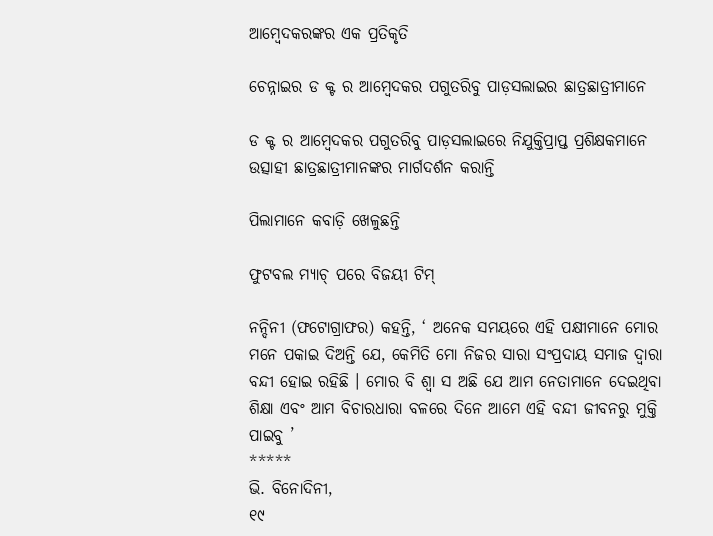ଆମ୍ବେଦକରଙ୍କର ଏକ ପ୍ରତିକୃତି

ଚେନ୍ନାଇର ଡ କ୍ଟ ର ଆମ୍ବେଦକର ପଗୁତରିବୁ ପାଡ଼ସଲାଇର ଛାତ୍ରଛାତ୍ରୀମାନେ

ଡ କ୍ଟ ର ଆମ୍ବେଦକର ପଗୁତରିବୁ ପାଡ଼ସଲାଇରେ ନିଯୁକ୍ତିପ୍ରାପ୍ତ ପ୍ରଶିକ୍ଷକମାନେ ଉତ୍ସାହୀ ଛାତ୍ରଛାତ୍ରୀମାନଙ୍କର ମାର୍ଗଦର୍ଶନ କରାନ୍ତି

ପିଲାମାନେ କବାଡ଼ି ଖେଳୁଛନ୍ତି

ଫୁଟବଲ ମ୍ୟାଚ୍ ପରେ ବିଜୟୀ ଟିମ୍

ନନ୍ଦିନୀ (ଫଟୋଗ୍ରାଫର) କହନ୍ତି, ‘ ଅନେକ ସମୟରେ ଏହି ପକ୍ଷୀମାନେ ମୋର ମନେ ପକାଇ ଦିଅନ୍ତି ଯେ, କେମିତି ମୋ ନିଜର ସାରା ସଂପ୍ରଦାୟ ସମାଜ ଦ୍ୱାରା ବନ୍ଦୀ ହୋଇ ରହିଛି । ମୋର ବି ଶ୍ୱା ସ ଅଛି ଯେ ଆମ ନେତାମାନେ ଦେଇଥିବା ଶିକ୍ଷା ଏବଂ ଆମ ବିଚାରଧାରା ବଳରେ ଦିନେ ଆମେ ଏହି ବନ୍ଦୀ ଜୀବନରୁ ମୁକ୍ତି ପାଇବୁ ’
*****
ଭି. ବିନୋଦିନୀ,
୧୯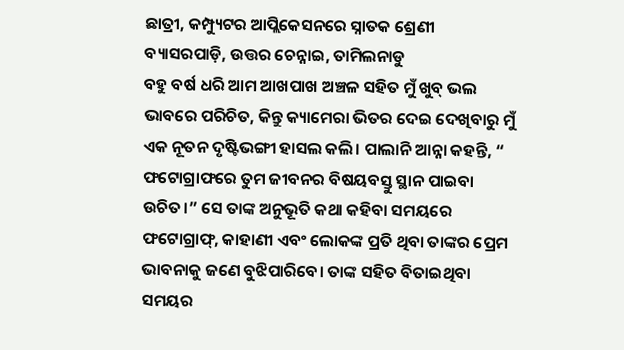ଛାତ୍ରୀ, କମ୍ପ୍ୟୁଟର ଆପ୍ଲିକେସନରେ ସ୍ନାତକ ଶ୍ରେଣୀ
ବ୍ୟାସରପାଡ଼ି, ଉତ୍ତର ଚେନ୍ନାଇ, ତାମିଲନାଡୁ
ବହୁ ବର୍ଷ ଧରି ଆମ ଆଖପାଖ ଅଞ୍ଚଳ ସହିତ ମୁଁ ଖୁବ୍ ଭଲ ଭାବରେ ପରିଚିତ, କିନ୍ତୁ କ୍ୟାମେରା ଭିତର ଦେଇ ଦେଖିବାରୁ ମୁଁ ଏକ ନୂତନ ଦୃଷ୍ଟିଭଙ୍ଗୀ ହାସଲ କଲି। ପାଲାନି ଆନ୍ନା କହନ୍ତି, “ ଫଟୋଗ୍ରାଫରେ ତୁମ ଜୀବନର ବିଷୟବସ୍ତୁ ସ୍ଥାନ ପାଇବା ଉଚିତ।” ସେ ତାଙ୍କ ଅନୁଭୂତି କଥା କହିବା ସମୟରେ ଫଟୋଗ୍ରାଫ୍, କାହାଣୀ ଏବଂ ଲୋକଙ୍କ ପ୍ରତି ଥିବା ତାଙ୍କର ପ୍ରେମ ଭାବନାକୁ ଜଣେ ବୁଝିପାରିବେ। ତାଙ୍କ ସହିତ ବିତାଇଥିବା ସମୟର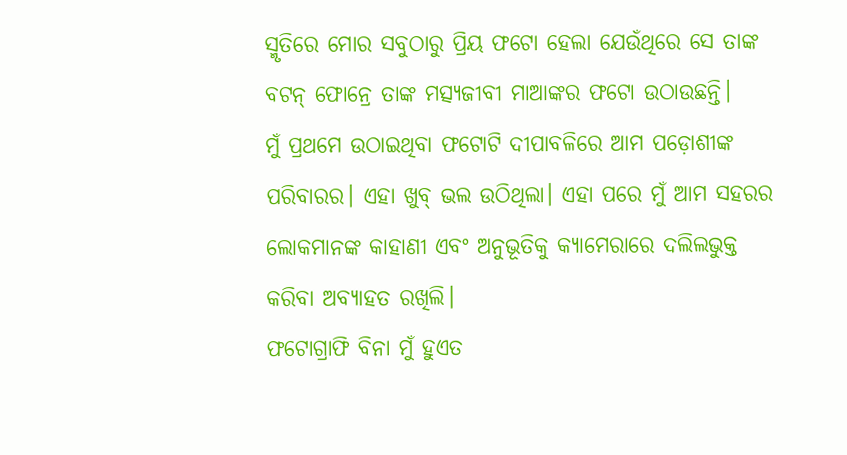ସ୍ମୃତିରେ ମୋର ସବୁଠାରୁ ପ୍ରିୟ ଫଟୋ ହେଲା ଯେଉଁଥିରେ ସେ ତାଙ୍କ ବଟନ୍ ଫୋନ୍ରେ ତାଙ୍କ ମତ୍ସ୍ୟଜୀବୀ ମାଆଙ୍କର ଫଟୋ ଉଠାଉଛନ୍ତି।
ମୁଁ ପ୍ରଥମେ ଉଠାଇଥିବା ଫଟୋଟି ଦୀପାବଳିରେ ଆମ ପଡ଼ୋଶୀଙ୍କ ପରିବାରର। ଏହା ଖୁବ୍ ଭଲ ଉଠିଥିଲା। ଏହା ପରେ ମୁଁ ଆମ ସହରର ଲୋକମାନଙ୍କ କାହାଣୀ ଏବଂ ଅନୁଭୂତିକୁ କ୍ୟାମେରାରେ ଦଲିଲଭୁକ୍ତ କରିବା ଅବ୍ୟାହତ ରଖିଲି।
ଫଟୋଗ୍ରାଫି ବିନା ମୁଁ ହୁଏତ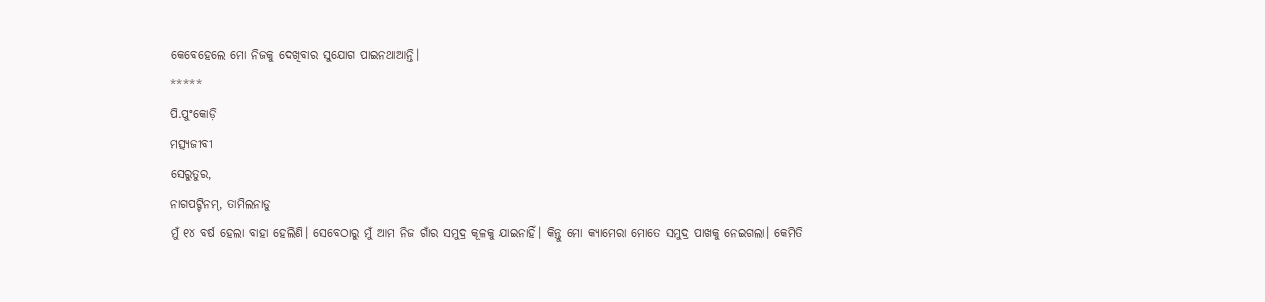କେବେହେଲେ ମୋ ନିଜକୁ ଦେଖିବାର ସୁଯୋଗ ପାଇନଥାଆନ୍ତି।
*****
ପି.ପୁଂକୋଡ଼ି
ମତ୍ସ୍ୟଜୀବୀ
ସେରୁତୁର,
ନାଗପଟ୍ଟିନମ୍, ତାମିଲନାଡୁ
ମୁଁ ୧୪ ବର୍ଷ ହେଲା ବାହା ହେଲିଣି। ସେବେଠାରୁ ମୁଁ ଆମ ନିଜ ଗାଁର ସମୁଦ୍ର କୂଳକୁ ଯାଇନାହିଁ। କିନ୍ତୁ ମୋ କ୍ୟାମେରା ମୋତେ ସମୁଦ୍ର ପାଖକୁ ନେଇଗଲା। କେମିତି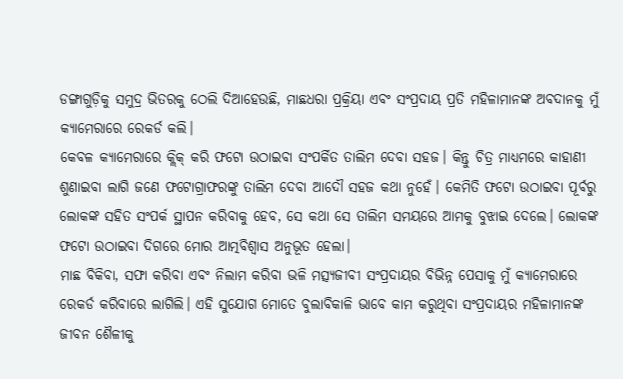ଡଙ୍ଗାଗୁଡ଼ିକୁ ସମୁଦ୍ର ଭିତରକୁ ଠେଲି ଦିଆହେଉଛି, ମାଛଧରା ପ୍ରକ୍ରିୟା ଏବଂ ସଂପ୍ରଦାୟ ପ୍ରତି ମହିଳାମାନଙ୍କ ଅବଦାନକୁ ମୁଁ କ୍ୟାମେରାରେ ରେକର୍ଡ କଲି।
କେବଳ କ୍ୟାମେରାରେ କ୍ଲିକ୍ କରି ଫଟୋ ଉଠାଇବା ସଂପର୍କିତ ତାଲିମ ଦେବା ସହଜ। କିନ୍ତୁ ଚିତ୍ର ମାଧ୍ୟମରେ କାହାଣୀ ଶୁଣାଇବା ଲାଗି ଜଣେ ଫଟୋଗ୍ରାଫରଙ୍କୁ ତାଲିମ ଦେବା ଆଦୌ ସହଜ କଥା ନୁହେଁ। କେମିତି ଫଟୋ ଉଠାଇବା ପୂର୍ବରୁ ଲୋକଙ୍କ ସହିତ ସଂପର୍କ ସ୍ଥାପନ କରିବାକୁ ହେବ, ସେ କଥା ସେ ତାଲିମ ସମୟରେ ଆମକୁ ବୁଝାଇ ଦେଲେ। ଲୋକଙ୍କ ଫଟୋ ଉଠାଇବା ଦିଗରେ ମୋର ଆତ୍ମବିଶ୍ୱାସ ଅନୁଭୂତ ହେଲା।
ମାଛ ବିକିବା, ସଫା କରିବା ଏବଂ ନିଲାମ କରିବା ଭଳି ମତ୍ସ୍ୟଜୀବୀ ସଂପ୍ରଦାୟର ବିଭିନ୍ନ ପେସାକୁ ମୁଁ କ୍ୟାମେରାରେ ରେକର୍ଡ କରିବାରେ ଲାଗିଲି। ଏହି ସୁଯୋଗ ମୋତେ ବୁଲାବିକାଳି ଭାବେ କାମ କରୁଥିବା ସଂପ୍ରଦାୟର ମହିଳାମାନଙ୍କ ଜୀବନ ଶୈଳୀକୁ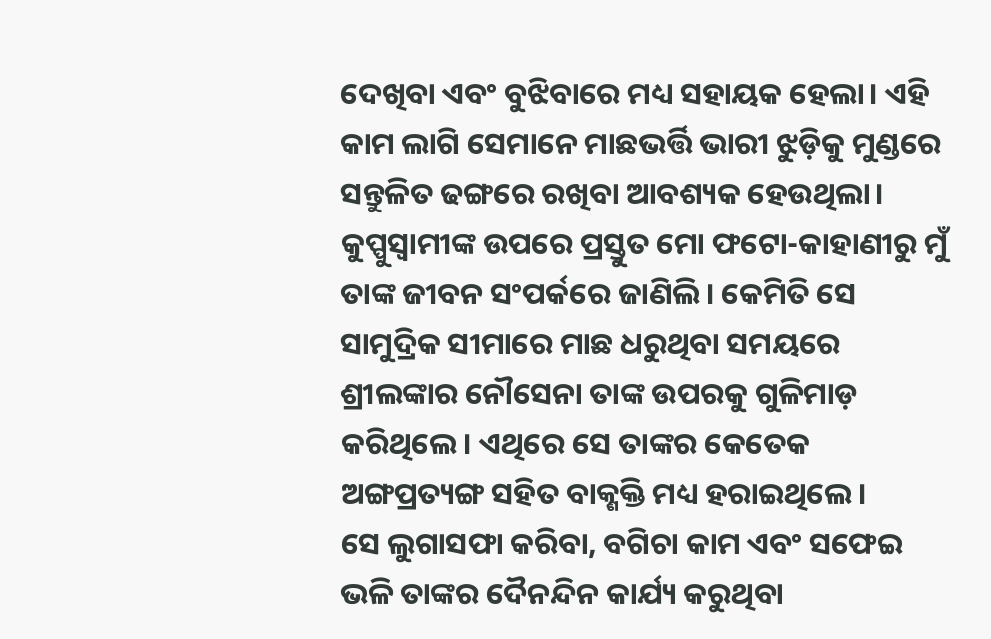ଦେଖିବା ଏବଂ ବୁଝିବାରେ ମଧ୍ୟ ସହାୟକ ହେଲା। ଏହି କାମ ଲାଗି ସେମାନେ ମାଛଭର୍ତ୍ତି ଭାରୀ ଝୁଡ଼ିକୁ ମୁଣ୍ଡରେ ସନ୍ତୁଳିତ ଢଙ୍ଗରେ ରଖିବା ଆବଶ୍ୟକ ହେଉଥିଲା।
କୁପ୍ପୁସ୍ୱାମୀଙ୍କ ଉପରେ ପ୍ରସ୍ତୁତ ମୋ ଫଟୋ-କାହାଣୀରୁ ମୁଁ ତାଙ୍କ ଜୀବନ ସଂପର୍କରେ ଜାଣିଲି। କେମିତି ସେ ସାମୁଦ୍ରିକ ସୀମାରେ ମାଛ ଧରୁଥିବା ସମୟରେ ଶ୍ରୀଲଙ୍କାର ନୌସେନା ତାଙ୍କ ଉପରକୁ ଗୁଳିମାଡ଼ କରିଥିଲେ। ଏଥିରେ ସେ ତାଙ୍କର କେତେକ ଅଙ୍ଗପ୍ରତ୍ୟଙ୍ଗ ସହିତ ବାକ୍ଶକ୍ତି ମଧ୍ୟ ହରାଇଥିଲେ।
ସେ ଲୁଗାସଫା କରିବା, ବଗିଚା କାମ ଏବଂ ସଫେଇ ଭଳି ତାଙ୍କର ଦୈନନ୍ଦିନ କାର୍ଯ୍ୟ କରୁଥିବା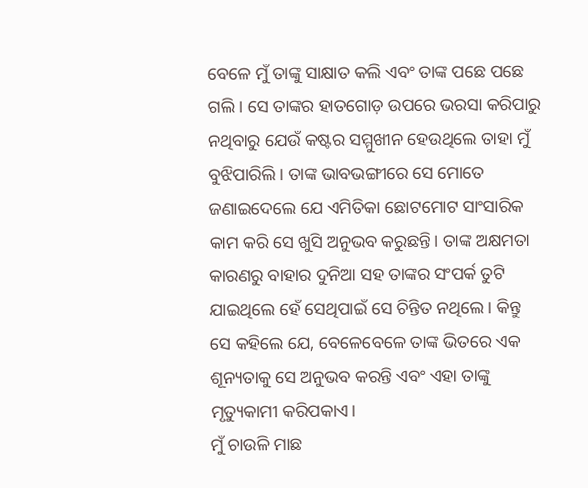ବେଳେ ମୁଁ ତାଙ୍କୁ ସାକ୍ଷାତ କଲି ଏବଂ ତାଙ୍କ ପଛେ ପଛେ ଗଲି। ସେ ତାଙ୍କର ହାତଗୋଡ଼ ଉପରେ ଭରସା କରିପାରୁ ନଥିବାରୁ ଯେଉଁ କଷ୍ଟର ସମ୍ମୁଖୀନ ହେଉଥିଲେ ତାହା ମୁଁ ବୁଝିପାରିଲି। ତାଙ୍କ ଭାବଭଙ୍ଗୀରେ ସେ ମୋତେ ଜଣାଇଦେଲେ ଯେ ଏମିତିକା ଛୋଟମୋଟ ସାଂସାରିକ କାମ କରି ସେ ଖୁସି ଅନୁଭବ କରୁଛନ୍ତି। ତାଙ୍କ ଅକ୍ଷମତା କାରଣରୁ ବାହାର ଦୁନିଆ ସହ ତାଙ୍କର ସଂପର୍କ ତୁଟି ଯାଇଥିଲେ ହେଁ ସେଥିପାଇଁ ସେ ଚିନ୍ତିତ ନଥିଲେ। କିନ୍ତୁ ସେ କହିଲେ ଯେ, ବେଳେବେଳେ ତାଙ୍କ ଭିତରେ ଏକ ଶୂନ୍ୟତାକୁ ସେ ଅନୁଭବ କରନ୍ତି ଏବଂ ଏହା ତାଙ୍କୁ ମୃତ୍ୟୁକାମୀ କରିପକାଏ।
ମୁଁ ଚାଉଳି ମାଛ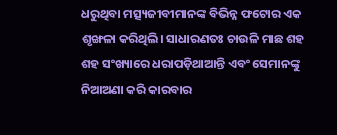ଧରୁଥିବା ମତ୍ସ୍ୟଜୀବୀମାନଙ୍କ ବିଭିନ୍ନ ଫଟୋର ଏକ ଶୃଙ୍ଖଳା କରିଥିଲି। ସାଧାରଣତଃ ଚାଉଳି ମାଛ ଶହ ଶହ ସଂଖ୍ୟାରେ ଧରାପଡ଼ିଥାଆନ୍ତି ଏବଂ ସେମାନଙ୍କୁ ନିଆଅଣା କରି କାରବାର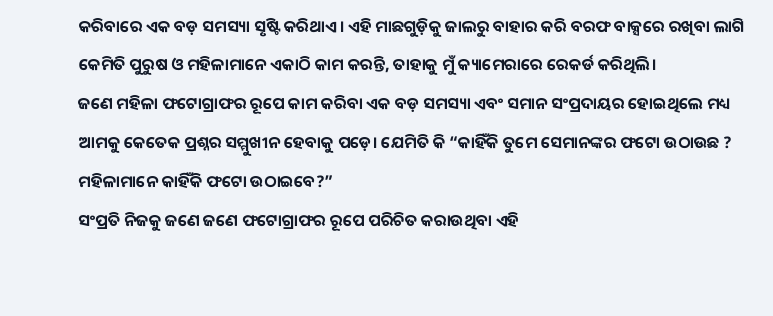କରିବାରେ ଏକ ବଡ଼ ସମସ୍ୟା ସୃଷ୍ଟି କରିଥାଏ। ଏହି ମାଛଗୁଡ଼ିକୁ ଜାଲରୁ ବାହାର କରି ବରଫ ବାକ୍ସରେ ରଖିବା ଲାଗି କେମିତି ପୁରୁଷ ଓ ମହିଳାମାନେ ଏକାଠି କାମ କରନ୍ତି, ତାହାକୁ ମୁଁ କ୍ୟାମେରାରେ ରେକର୍ଡ କରିଥିଲି।
ଜଣେ ମହିଳା ଫଟୋଗ୍ରାଫର ରୂପେ କାମ କରିବା ଏକ ବଡ଼ ସମସ୍ୟା ଏବଂ ସମାନ ସଂପ୍ରଦାୟର ହୋଇଥିଲେ ମଧ୍ୟ ଆମକୁ କେତେକ ପ୍ରଶ୍ନର ସମ୍ମୁଖୀନ ହେବାକୁ ପଡ଼େ। ଯେମିତି କି “କାହିଁକି ତୁମେ ସେମାନଙ୍କର ଫଟୋ ଉଠାଉଛ ? ମହିଳାମାନେ କାହିଁକି ଫଟୋ ଉଠାଇବେ?”
ସଂପ୍ରତି ନିଜକୁ ଜଣେ ଜଣେ ଫଟୋଗ୍ରାଫର ରୂପେ ପରିଚିତ କରାଉଥିବା ଏହି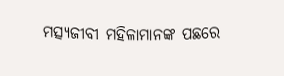ମତ୍ସ୍ୟଜୀବୀ ମହିଳାମାନଙ୍କ ପଛରେ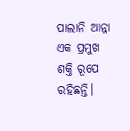ପାଲାନି ଆନ୍ନା ଏକ ପ୍ରମୁଖ ଶକ୍ତି ରୂପେ ରହିଛନ୍ତି।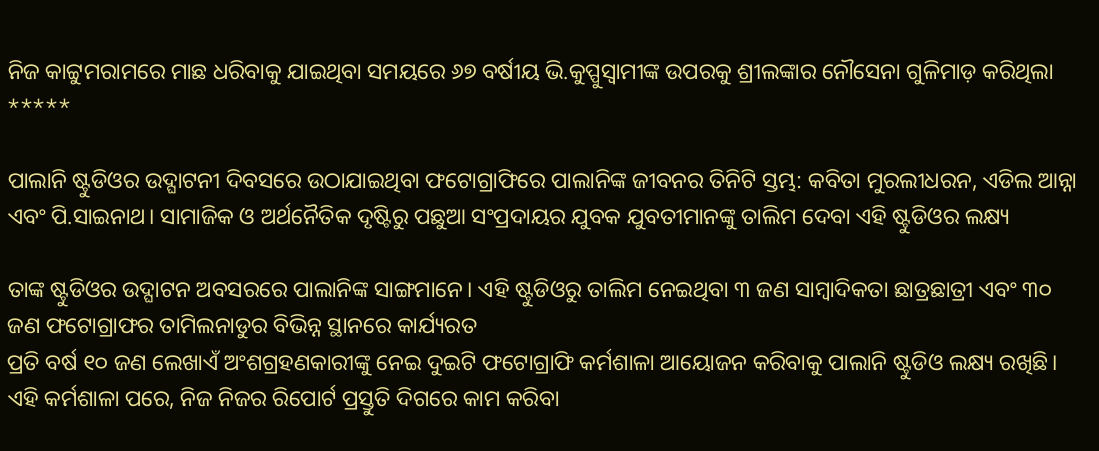ନିଜ କାଟ୍ଟୁମରାମରେ ମାଛ ଧରିବାକୁ ଯାଇଥିବା ସମୟରେ ୬୭ ବର୍ଷୀୟ ଭି.କୁପ୍ପୁସ୍ୱାମୀଙ୍କ ଉପରକୁ ଶ୍ରୀଲଙ୍କାର ନୌସେନା ଗୁଳିମାଡ଼ କରିଥିଲା
*****

ପାଲାନି ଷ୍ଟୁଡିଓର ଉଦ୍ଘାଟନୀ ଦିବସରେ ଉଠାଯାଇଥିବା ଫଟୋଗ୍ରାଫିରେ ପାଲାନିଙ୍କ ଜୀବନର ତିନିଟି ସ୍ତମ୍ଭ: କବିତା ମୁରଲୀଧରନ, ଏଡିଲ ଆନ୍ନା ଏବଂ ପି.ସାଇନାଥ। ସାମାଜିକ ଓ ଅର୍ଥନୈତିକ ଦୃଷ୍ଟିରୁ ପଛୁଆ ସଂପ୍ରଦାୟର ଯୁବକ ଯୁବତୀମାନଙ୍କୁ ତାଲିମ ଦେବା ଏହି ଷ୍ଟୁଡିଓର ଲକ୍ଷ୍ୟ

ତାଙ୍କ ଷ୍ଟୁଡିଓର ଉଦ୍ଘାଟନ ଅବସରରେ ପାଲାନିଙ୍କ ସାଙ୍ଗମାନେ। ଏହି ଷ୍ଟୁଡିଓରୁ ତାଲିମ ନେଇଥିବା ୩ ଜଣ ସାମ୍ବାଦିକତା ଛାତ୍ରଛାତ୍ରୀ ଏବଂ ୩୦ ଜଣ ଫଟୋଗ୍ରାଫର ତାମିଲନାଡୁର ବିଭିନ୍ନ ସ୍ଥାନରେ କାର୍ଯ୍ୟରତ
ପ୍ରତି ବର୍ଷ ୧୦ ଜଣ ଲେଖାଏଁ ଅଂଶଗ୍ରହଣକାରୀଙ୍କୁ ନେଇ ଦୁଇଟି ଫଟୋଗ୍ରାଫି କର୍ମଶାଳା ଆୟୋଜନ କରିବାକୁ ପାଲାନି ଷ୍ଟୁଡିଓ ଲକ୍ଷ୍ୟ ରଖିଛି। ଏହି କର୍ମଶାଳା ପରେ, ନିଜ ନିଜର ରିପୋର୍ଟ ପ୍ରସ୍ତୁତି ଦିଗରେ କାମ କରିବା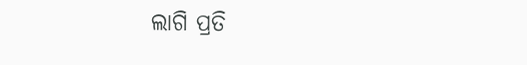ଲାଗି ପ୍ରତି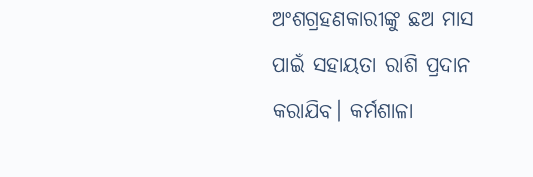ଅଂଶଗ୍ରହଣକାରୀଙ୍କୁ ଛଅ ମାସ ପାଇଁ ସହାୟତା ରାଶି ପ୍ରଦାନ କରାଯିବ। କର୍ମଶାଳା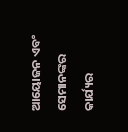ଆୟୋଜନ ଏବଂ ସେମାନଙ୍କର କାର୍ଯ୍ୟର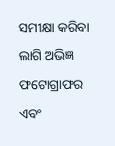ସମୀକ୍ଷା କରିବା ଲାଗି ଅଭିଜ୍ଞ ଫଟୋଗ୍ରାଫର ଏବଂ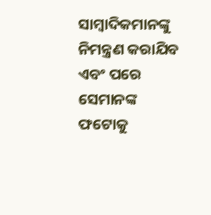ସାମ୍ବାଦିକମାନଙ୍କୁ ନିମନ୍ତ୍ରଣ କରାଯିବ ଏବଂ ପରେ ସେମାନଙ୍କ ଫଟୋକୁ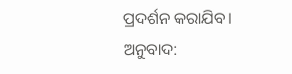ପ୍ରଦର୍ଶନ କରାଯିବ।
ଅନୁବାଦ: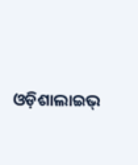ଓଡ଼ିଶାଲାଇଭ୍